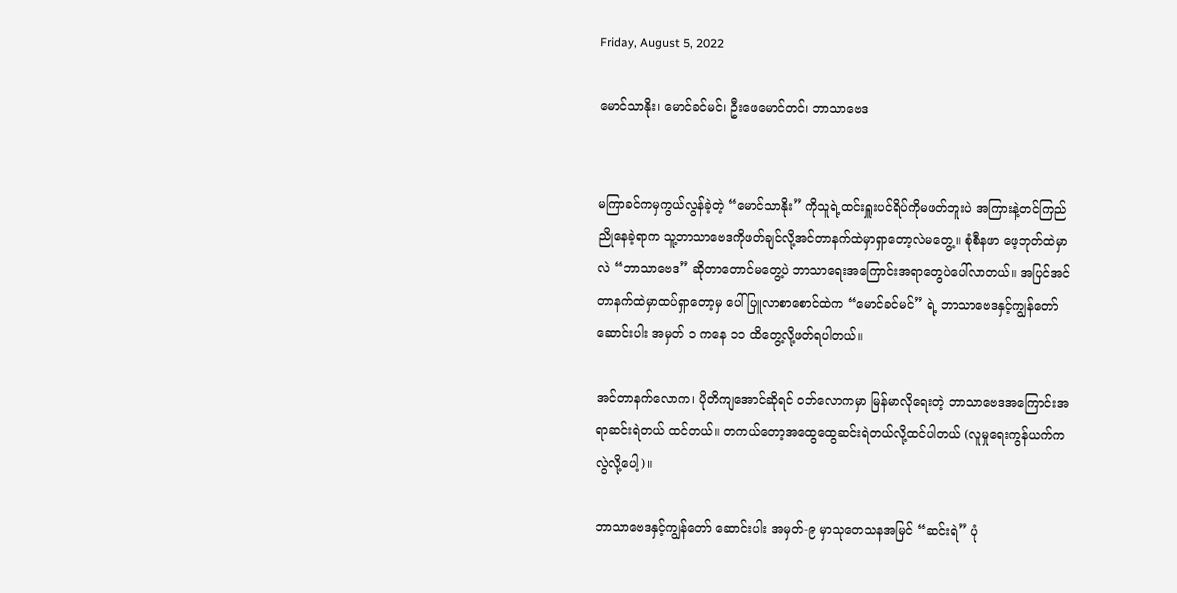Friday, August 5, 2022

မောင်သာနိုး၊ မောင်ခင်မင်၊ ဦးဖေမောင်တင်၊ ဘာသာဗေဒ


မကြာခင်ကမှကွယ်လွန်ခဲ့တဲ့ “မောင်သာနိုး” ကိုသူရဲ့ထင်းရှူးပင်ရိပ်ကိုမဖတ်ဘူးပဲ အကြားနဲ့တင်ကြည်ညိုနေခဲ့ရာက သူ့ဘာသာဗေဒကိုဖတ်ချင်လို့အင်တာနက်ထဲမှာရှာတော့လဲမတွေ့။ စုံစီနဖာ ဖေ့ဘုတ်ထဲမှာလဲ “ဘာသာဗေဒ” ဆိုတာတောင်မတွေ့ပဲ ဘာသာရေးအကြောင်းအရာတွေပဲပေါ်လာတယ်။ အပြင်အင်တာနက်ထဲမှာထပ်ရှာတော့မှ ပေါ်ပြူလာစာစောင်ထဲက “မောင်ခင်မင်” ရဲ့ ဘာသာဗေဒနှင့်ကျွန်တော် ဆောင်းပါး အမှတ် ၁ ကနေ ၁၁ ထိတွေ့လို့ဖတ်ရပါတယ်။

အင်တာနက်လောက၊ ပိုတိကျအောင်ဆိုရင် ဝဘ်လောကမှာ မြန်မာလိုရေးတဲ့ ဘာသာဗေဒအကြောင်းအရာဆင်းရဲတယ် ထင်တယ်။ တကယ်တော့အထွေထွေဆင်းရဲတယ်လို့ထင်ပါတယ် (လူမှုရေးကွန်ယက်ကလွဲလို့ပေါ့)။

ဘာသာဗေဒနှင့်ကျွန်တော် ဆောင်းပါး အမှတ်-၉ မှာသုတေသနအမြင် “ဆင်းရဲ” ပုံ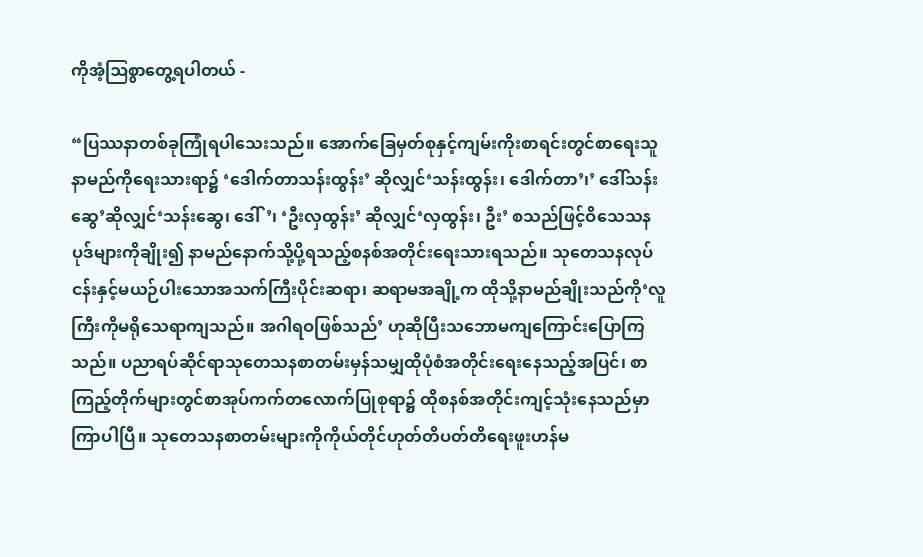ကိုအံ့ဩစွာတွေ့ရပါတယ် -

“ပြဿနာတစ်ခုကြုံရပါသေးသည်။ အောက်ခြေမှတ်စုနှင့်ကျမ်းကိုးစာရင်းတွင်စာရေးသူနာမည်ကိုရေးသားရာ၌ ‘ဒေါက်တာသန်းထွန်း’ ဆိုလျှင်‘သန်းထွန်း၊ ဒေါက်တာ’၊’ ဒေါ်သန်းဆွေ’ဆိုလျှင်‘သန်းဆွေ၊ ဒေါ်’၊ ‘ဦးလှထွန်း’ ဆိုလျှင်‘လှထွန်း၊ ဦး’ စသည်ဖြင့်ဝိသေသနပုဒ်များကိုချိုး၍ နာမည်နောက်သို့ပို့ရသည့်စနစ်အတိုင်းရေးသားရသည်။ သုတေသနလုပ်ငန်းနှင့်မယဉ်ပါးသောအသက်ကြီးပိုင်းဆရာ၊ ဆရာမအချို့က ထိုသို့နာမည်ချိုးသည်ကို‘လူကြီးကိုမရိုသေရာကျသည်။ အဂါရဝဖြစ်သည်’ ဟုဆိုပြီးသဘောမကျကြောင်းပြောကြသည်။ ပညာရပ်ဆိုင်ရာသုတေသနစာတမ်းမှန်သမျှထိုပုံစံအတိုင်းရေးနေသည့်အပြင်၊ စာကြည့်တိုက်များတွင်စာအုပ်ကက်တလောက်ပြုစုရာ၌ ထိုစနစ်အတိုင်းကျင့်သုံးနေသည်မှာကြာပါပြီ။ သုတေသနစာတမ်းများကိုကိုယ်တိုင်ဟုတ်တိပတ်တိရေးဖူးဟန်မ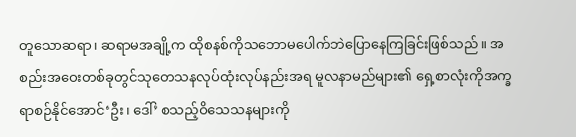တူသောဆရာ၊ ဆရာမအချို့က ထိုစနစ်ကိုသဘောမပေါက်ဘဲပြောနေကြခြင်းဖြစ်သည်။ အစည်းအဝေးတစ်ခုတွင်သုတေသနလုပ်ထုံးလုပ်နည်းအရ မူလနာမည်များ၏ ရှေ့စာလုံးကိုအက္ခရာစဉ်နိုင်အောင်‘ဦး၊ ဒေါ်’ စသည့်ဝိသေသနများကို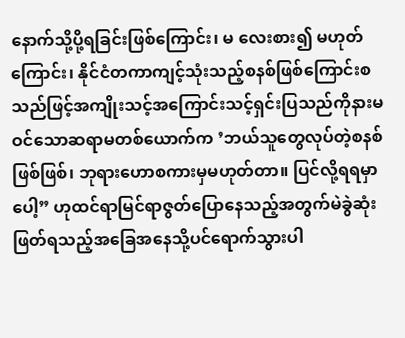နောက်သို့ပို့ရခြင်းဖြစ်ကြောင်း၊ မ လေးစား၍ မဟုတ်ကြောင်း၊ နိုင်ငံတကာကျင့်သုံးသည့်စနစ်ဖြစ်ကြောင်းစသည်ဖြင့်အကျိုးသင့်အကြောင်းသင့်ရှင်းပြသည်ကိုနားမဝင်သောဆရာမတစ်ယောက်က ’ဘယ်သူတွေလုပ်တဲ့စနစ်ဖြစ်ဖြစ်၊ ဘုရားဟောစကားမှမဟုတ်တာ။ ပြင်လို့ရရမှာပေါ့” ဟုထင်ရာမြင်ရာဇွတ်ပြောနေသည့်အတွက်မဲခွဲဆုံးဖြတ်ရသည့်အခြေအနေသို့ပင်ရောက်သွားပါ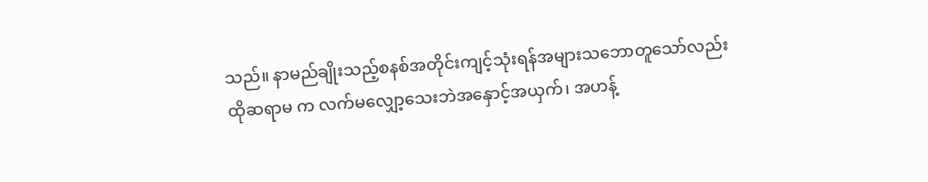သည်။ နာမည်ချိုးသည့်စနစ်အတိုင်းကျင့်သုံးရန်အများသဘောတူသော်လည်းထိုဆရာမ က လက်မလျှော့သေးဘဲအနှောင့်အယှက်၊ အဟန့်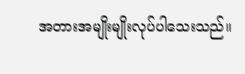အတားအမျိုးမျိုးလုပ်ပါသေးသည်။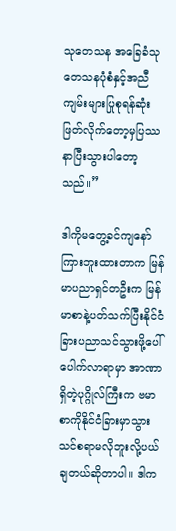သုတေသန အခြေခံသုတေသနပုံစံနှင့်အညီကျမ်းများပြုစုရန်ဆုံးဖြတ်လိုက်တော့မှပြဿနာပြီးသွားပါတော့သည်။”

ဒါကိုမတွေ့ခင်ကျနော်ကြားဘူးထားတာက မြန်မာပညာရှင်တဦးက မြန်မာစာနဲ့ပတ်သက်ပြီးနိုင်ငံခြားပညာသင်သွားဖို့ပေါ်ပေါက်လာရာမှာ အာဏာရှိတဲ့ပုဂ္ဂိုလ်ကြီးက ဗမာစာကိုနိုင်ငံခြားမှာသွားသင်စရာမလိုဘူးလို့ပယ်ချတယ်ဆိုတာပါ။ ဒါက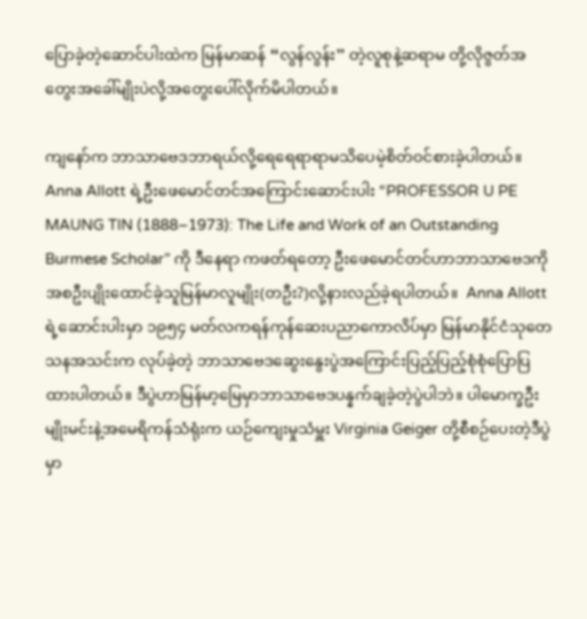ပြောခဲ့တဲ့ဆောင်ပါးထဲက မြန်မာဆန် “လွန်လွန်း” တဲ့လူစုနဲ့ဆရာမ တို့လိုဇွတ်အတွေးအခေါ်မျိုးပဲလို့အတွေးပေါ်လိုက်မိပါတယ်။

ကျနော်က ဘာသာဗေဒဘာရယ်လို့ရေရေရာရာမသိပေမဲ့စိတ်ဝင်စားခဲ့ပါတယ်။ Anna Allott ရဲ့ဦးဖေမောင်တင်အကြောင်းဆောင်းပါး “PROFESSOR U PE MAUNG TIN (1888–1973): The Life and Work of an Outstanding Burmese Scholar” ကို ဒီနေရာ ကဖတ်ရတော့ ဦးဖေမောင်တင်ဟာဘာသာဗေဒကိုအစဦးပျိုးထောင်ခဲ့သူမြန်မာလူမျိုး(တဦး?)လို့နားလည်ခဲ့ရပါတယ်။  Anna Allott ရဲ့ဆောင်းပါးမှာ ၁၉၅၄ မတ်လကရန်ကုန်ဆေးပညာကောလိပ်မှာ မြန်မာနိုင်ငံသုတေသနအသင်းက လုပ်ခဲ့တဲ့ ဘာသာဗေဒဆွေးနွေးပွဲအကြောင်းပြည့်ပြည့်စုံစုံပြောပြထားပါတယ်။ ဒီပွဲဟာမြန်မာ့မြေမှာဘာသာဗေဒပန္နက်ချခဲ့တဲ့ပွဲပါဘဲ။ ပါမောက္ခဦးမျိုးမင်းနဲ့အမေရိကန်သံရုံးက ယဉ်ကျေးမှုသံမှူး Virginia Geiger တို့စီစဉ်ပေးတဲ့ဒီပွဲမှာ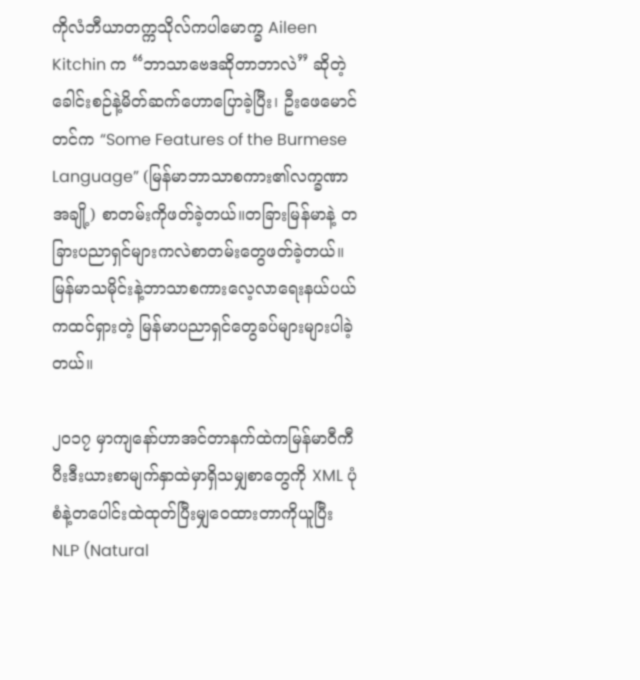ကိုလံဘီယာတက္ကသိုလ်ကပါမောက္ခ Aileen Kitchin က “ဘာသာဗေဒဆိုတာဘာလဲ” ဆိုတဲ့ခေါင်းစဉ်နဲ့မိတ်ဆက်ဟောပြောခဲ့ပြီး၊ ဦးဖေမောင်တင်က “Some Features of the Burmese Language” (မြန်မာဘာသာစကား၏လက္ခဏာအချို့) စာတမ်းကိုဖတ်ခဲ့တယ်။တခြားမြန်မာနဲ့ တခြားပညာရှင်များကလဲစာတမ်းတွေဖတ်ခဲ့တယ်။ မြန်မာသမိုင်းနဲ့ဘာသာစကားလေ့လာရေးနယ်ပယ်ကထင်ရှားတဲ့ မြန်မာပညာရှင်တွေခပ်များများပါခဲ့တယ်။

၂၀၁၇ မှာကျနော်ဟာအင်တာနက်ထဲကမြန်မာဝီကီပီးဒီးယားစာမျက်နှာထဲမှာရှိသမျှစာတွေကို XML ပုံစံနဲ့တပေါင်းထဲထုတ်ပြီးမျှဝေထားတာကိုယူပြီး NLP (Natural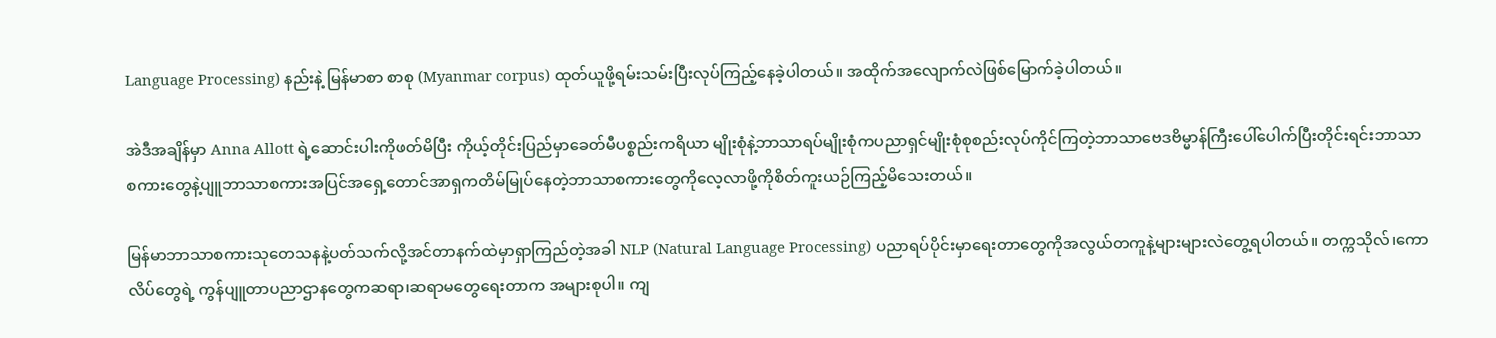Language Processing) နည်းနဲ့ မြန်မာစာ စာစု (Myanmar corpus) ထုတ်ယူဖို့ရမ်းသမ်းပြီးလုပ်ကြည့်နေခဲ့ပါတယ်။ အထိုက်အလျောက်လဲဖြစ်မြောက်ခဲ့ပါတယ်။

အဲဒီအချိန်မှာ Anna Allott ရဲ့‌ဆောင်းပါးကိုဖတ်မိပြီး ကိုယ့်တိုင်းပြည်မှာခေတ်မီပစ္စည်းကရိယာ မျိုးစုံနဲ့ဘာသာရပ်မျိုးစုံကပညာရှင်မျိုးစုံစုစည်းလုပ်ကိုင်ကြတဲ့ဘာသာဗေဒဗိမ္မာန်ကြီးပေါ်ပေါက်ပြီးတိုင်းရင်းဘာသာစကားတွေနဲ့ပျူဘာသာစကားအပြင်အရှေ့တောင်အာရှကတိမ်မြုပ်နေတဲ့ဘာသာစကားတွေကိုလေ့လာဖို့ကိုစိတ်ကူးယဉ်ကြည့်မိသေးတယ်။

မြန်မာဘာသာစကားသုတေသနနဲ့ပတ်သက်လို့အင်တာနက်ထဲမှာရှာကြည်တဲ့အခါ NLP (Natural Language Processing) ပညာရပ်ပိုင်းမှာရေးတာတွေကိုအလွယ်တကူနဲ့များများလဲတွေ့ရပါတယ်။ တက္ကသိုလ်၊ကောလိပ်တွေရဲ့ ကွန်ပျူတာပညာဌာနတွေကဆရာ၊ဆရာမတွေရေးတာက အများစုပါ။ ကျ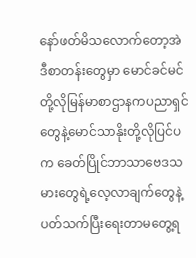နော်ဖတ်မိသလောက်တော့အဲဒီစာတန်းတွေမှာ မောင်ခင်မင်တို့လိုမြန်မာစာဌာနကပညာရှင်တွေနဲ့မောင်သာနိုးတို့လိုပြင်ပက ခေတ်ပြိုင်ဘာသာဗေဒသမားတွေရဲ့လေ့လာချက်တွေနဲ့ပတ်သက်ပြီးရေးတာမတွေ့ရ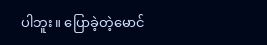ပါဘူး။ ပြောခဲ့တဲ့မောင်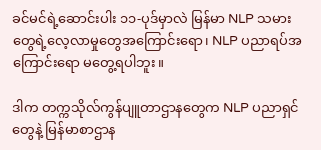ခင်မင်ရဲ့ဆောင်းပါး ၁၁-ပုဒ်မှာလဲ မြန်မာ NLP သမားတွေရဲ့လေ့လာမှုတွေအကြောင်းရော၊ NLP ပညာရပ်အကြောင်းရော မတွေ့ရပါဘူး။

ဒါက တက္ကသိုလ်ကွန်ပျူတာဌာနတွေက NLP ပညာရှင်တွေနဲ့ မြန်မာစာဌာန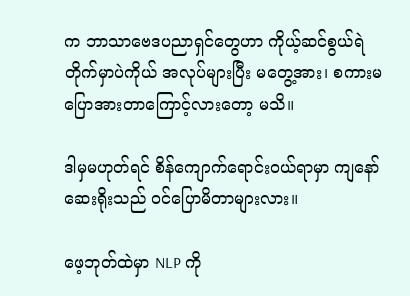က ဘာသာဗေဒပညာရှင်တွေဟာ ကိုယ့်ဆင်စွယ်ရဲတိုက်မှာပဲကိုယ် အလုပ်များပြီး မတွေ့အား၊ စကားမပြောအားတာကြောင့်လားတော့ မသိ။

ဒါမှမဟုတ်ရင် စိန်ကျောက်ရောင်းဝယ်ရာမှာ ကျနော်ဆေးရိုးသည် ဝင်ပြောမိတာများလား။

ဖေ့ဘုတ်ထဲမှာ NLP ကို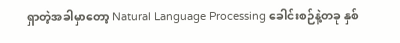ရှာတဲ့အခါမှာတော့ Natural Language Processing ခေါင်းစဉ်နဲ့တခု နှစ်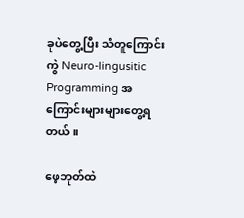ခုပဲတွေ့ပြီး သံတူကြောင်းကွဲ Neuro-lingusitic Programming အကြောင်းများများတွေ့ရတယ်။

ဖေ့ဘုတ်ထဲ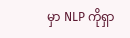မှာ NLP ကိုရှာ